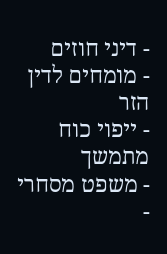- דיני חוזים
- מומחים לדין הזר
- ייפוי כוח מתמשך
- משפט מסחרי
-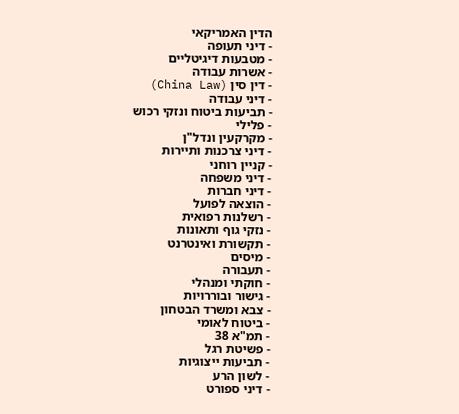הדין האמריקאי
- דיני תעופה
- מטבעות דיגיטליים
- אשרות עבודה
- דין סין (China Law)
- דיני עבודה
- תביעות ביטוח ונזקי רכוש
- פלילי
- מקרקעין ונדל"ן
- דיני צרכנות ותיירות
- קניין רוחני
- דיני משפחה
- דיני חברות
- הוצאה לפועל
- רשלנות רפואית
- נזקי גוף ותאונות
- תקשורת ואינטרנט
- מיסים
- תעבורה
- חוקתי ומנהלי
- גישור ובוררויות
- צבא ומשרד הבטחון
- ביטוח לאומי
- תמ"א 38
- פשיטת רגל
- תביעות ייצוגיות
- לשון הרע
- דיני ספורט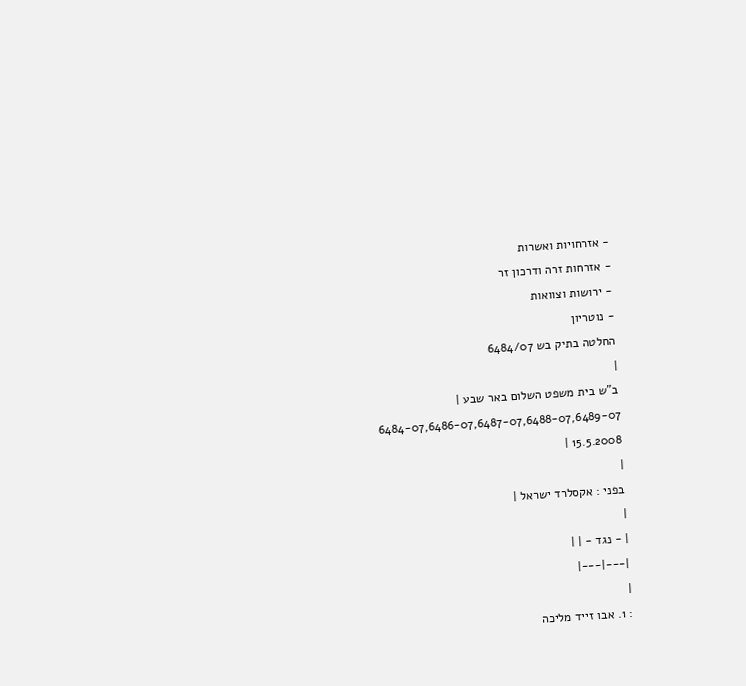- אזרחויות ואשרות
- אזרחות זרה ודרכון זר
- ירושות וצוואות
- נוטריון
החלטה בתיק בש 6484/07
|
ב"ש בית משפט השלום באר שבע |
6484-07,6486-07,6487-07,6488-07,6489-07
15.5.2008 |
|
בפני : אקסלרד ישראל |
|
| - נגד - | |
|---|---|
|
: 1. אבו זייד מליכה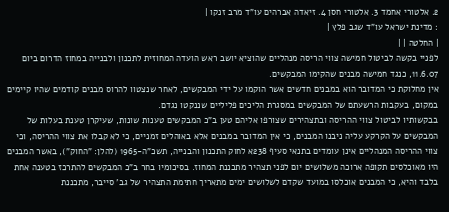2. אלטורי אחמד 3. אלטורי חסן 4. זיאדה אברהים עו"ד מרב זנקו |
: מדינת ישראל עו"ד שגב פלץ |
| החלטה | |
לפניי בקשה לביטול חמישה צווי הריסה מנהליים שהוציא יושב ראש הועדה המחוזית לתכנון ולבנייה במחוז הדרום ביום 11.6.07, כנגד חמישה מבנים שהקימו המבקשים.
אין מחלוקת כי המדובר הוא במבנים חדשים אשר הוקמו על ידי המבקשים, לאחר שנצטוו להרוס מבנים קודמים שהיו קיימים במקום, בעקבות הרשעתם של המבקשים במסגרת הליכים פליליים שננקטו נגדם.
בבקשותיו לביטול צווי ההריסה ובתצהירים שצורפו אליהם טען ב"כ המבקשים טענות שונות, שעיקרן טענת בעלות של המבקשים על הקרקע עליה ניבנו המבנים, כי אין המדובר במבנים אלא באוהלים זמניים, כי לא קבלו את צווי ההריסה, וכי צווי ההריסה המנהליים אינן עומדים בתנאי סעיף 238א לחוק התכנון והבנייה, תשכ"ה-1965 (להלן: "החוק"), באשר המבנים היו מאוכלסים תקופה ארוכה משלושים יום לפני תצהיר מתכננת המחוז. בסיכומיו בחר ב"כ המבקשים להתרכז בטענה אחת בלבד והיא, כי המבנים אוכלסו במועד שקדם לשלושים ימים מתאריך חתימת התצהיר של גב' סייבר, מתכננת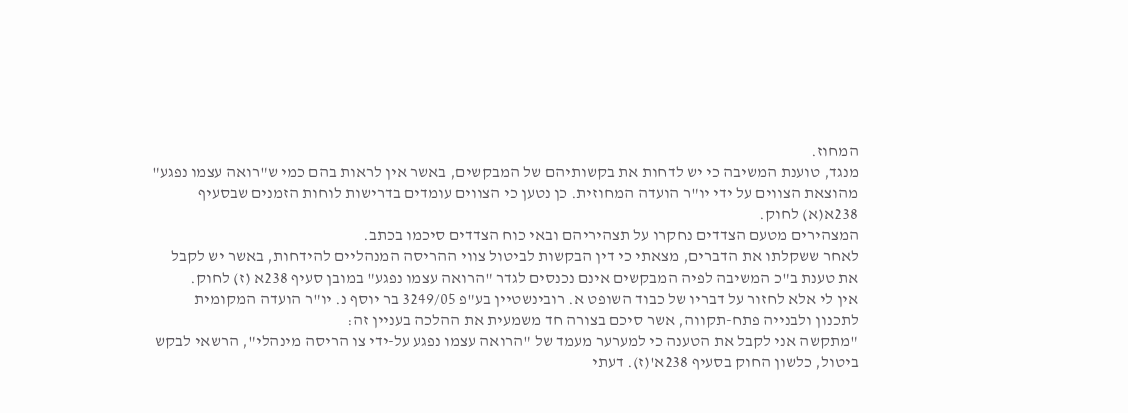המחוז.
מנגד, טוענת המשיבה כי יש לדחות את בקשותיהם של המבקשים, באשר אין לראות בהם כמי ש"רואה עצמו נפגע" מהוצאת הצווים על ידי יו"ר הועדה המחוזית. כן נטען כי הצווים עומדים בדרישות לוחות הזמנים שבסעיף 238א(א) לחוק.
המצהירים מטעם הצדדים נחקרו על תצהיריהם ובאי כוח הצדדים סיכמו בכתב.
לאחר ששקלתו את הדברים, מצאתי כי דין הבקשות לביטול צווי ההריסה המנהליים להידחות, באשר יש לקבל את טענת ב"כ המשיבה לפיה המבקשים אינם נכנסים לגדר "הרואה עצמו נפגע" במובן סעיף 238א (ז) לחוק.
אין לי אלא לחזור על דבריו של כבוד השופט א. רובינשטיין בע"פ 3249/05 בר יוסף נ. יו"ר הועדה המקומית לתכנון ולבנייה פתח-תקווה, אשר סיכם בצורה חד משמעית את ההלכה בעניין זה:
"מתקשה אני לקבל את הטענה כי למערער מעמד של "הרואה עצמו נפגע על-ידי צו הריסה מינהלי", הרשאי לבקש ביטול, כלשון החוק בסעיף 238א'(ז). דעתי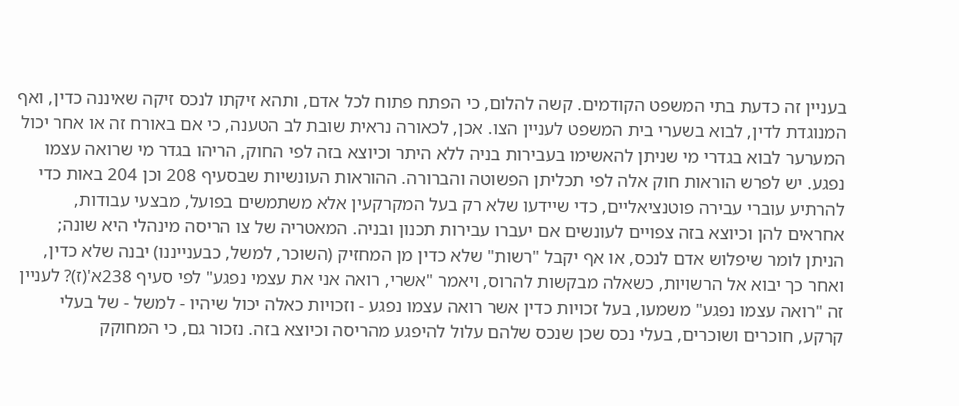בעניין זה כדעת בתי המשפט הקודמים. קשה להלום, כי הפתח פתוח לכל אדם, ותהא זיקתו לנכס זיקה שאיננה כדין, ואף המנוגדת לדין, לבוא בשערי בית המשפט לעניין הצו. אכן, לכאורה נראית שובת לב הטענה, כי אם באורח זה או אחר יכול המערער לבוא בגדרי מי שניתן להאשימו בעבירות בניה ללא היתר וכיוצא בזה לפי החוק, הריהו בגדר מי שרואה עצמו נפגע. יש לפרש הוראות חוק אלה לפי תכליתן הפשוטה והברורה. ההוראות העונשיות שבסעיף 208 וכן 204 באות כדי להרתיע עוברי עבירה פוטנציאליים, כדי שיידעו שלא רק בעל המקרקעין אלא משתמשים בפועל, מבצעי עבודות, אחראים להן וכיוצא בזה צפויים לעונשים אם יעברו עבירות תכנון ובניה. המאטריה של צו הריסה מינהלי היא שונה; הניתן לומר שיפלוש אדם לנכס, או אף יקבל "רשות" שלא כדין מן המחזיק (השוכר, למשל, כבענייננו) יבנה שלא כדין, ואחר כך יבוא אל הרשויות, כשאלה מבקשות להרוס, ויאמר "אשרי, רואה אני את עצמי נפגע" לפי סעיף 238א'(ז)? לעניין זה "רואה עצמו נפגע" משמעו, בעל זכויות כדין אשר רואה עצמו נפגע - וזכויות כאלה יכול שיהיו - למשל - של בעלי קרקע, חוכרים ושוכרים, בעלי נכס שכן שנכס שלהם עלול להיפגע מהריסה וכיוצא בזה. נזכור גם, כי המחוקק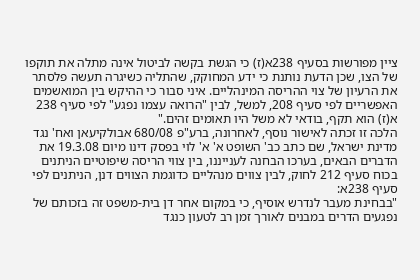ציין מפורשות בסעיף 238א(ז) כי הגשת בקשה לביטול אינה מתלה את תוקפו של הצו, שכן הדעת נותנת כי ידע המחוקק, שהתליה כשיגרה תעשה פלסתר את הרעיון של צוי ההריסה המינהליים. איני סבור כי ההיקש בין המואשמים האפשריים לפי סעיף 208, למשל, לבין "הרואה עצמו נפגע" לפי סעיף 238 א(ז) הוא תקף, בודאי לא משל היו תאומים זהים."
הלכה זו זכתה לאישור נוסף, לאחרונה, ברע"פ 680/08 אבולקיעאן ואח' נגד מדינת ישראל, שם כתב כב' השופט א' א' לוי בפסק דינו מיום 19.3.08 את הדברים הבאים, בערכו הבחנה לענייננו, בין צווי הריסה שיפוטיים הניתנים בכוח סעיף 212 לחוק, לבין צווים מנהליים כדוגמת הצווים דנן, הניתנים לפי סעיף 238א:
"בבחינת מעבר לנדרש אוסיף, כי במקום אחר דן בית-משפט זה בזכותם של נפגעים הדרים במבנים לאורך זמן רב לטעון כנגד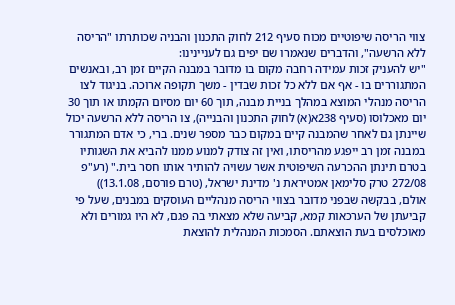צווי הריסה שיפוטיים מכוח סעיף 212 לחוק התכנון והבניה שכותרתו "הריסה ללא הרשעה", והדברים שנאמרו שם יפים גם לעניינינו:
"יש להעניק זכות עמידה רחבה מקום בו מדובר במבנה הקיים זמן רב, ובאנשים המתגוררים בו - אף אם ללא כל זכות שבדין - משך תקופה ארוכה. בניגוד לצו הריסה מנהלי המוצא במהלך בניית מבנה, תוך 60 יום מסיום הקמתו או תוך 30 יום מאכלוסו (סעיף 238א(א) לחוק התכנון והבנייה), צו הריסה ללא הרשעה יכול שיינתן גם לאחר שהמבנה קיים במקום כבר מספר שנים. ברי, כי אדם המתגורר במבנה זמן רב ייפגע מהריסתו, ואין זה צודק למנוע ממנו להביא את השגותיו בטרם תינתן ההכרעה השיפוטית אשר עשויה להותיר אותו חסר בית." (רע"פ 272/08 טרק סלימאן אמטיראת נ' מדינת ישראל, (טרם פורסם, 13.1.08))
אולם, בבקשה שבפני מדובר בצווי הריסה מנהליים העוסקים במבנים, שעל פי קביעתן של הערכאות קמא, קביעה שלא מצאתי בה פגם, לא היו גמורים ולא מאוכלסים בעת הוצאתם. הסמכות המנהלית להוצאת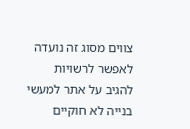צווים מסוג זה נועדה לאפשר לרשויות להגיב על אתר למעשי בנייה לא חוקיים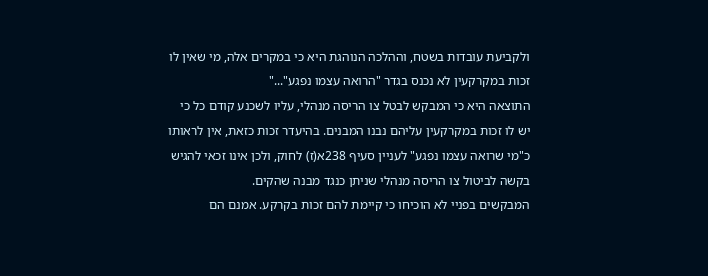ולקביעת עובדות בשטח, וההלכה הנוהגת היא כי במקרים אלה, מי שאין לו זכות במקרקעין לא נכנס בגדר "הרואה עצמו נפגע"..."
התוצאה היא כי המבקש לבטל צו הריסה מנהלי, עליו לשכנע קודם כל כי יש לו זכות במקרקעין עליהם נבנו המבנים. בהיעדר זכות כזאת, אין לראותו כ"מי שרואה עצמו נפגע" לעניין סעיף 238א(ז) לחוק, ולכן אינו זכאי להגיש בקשה לביטול צו הריסה מנהלי שניתן כנגד מבנה שהקים.
המבקשים בפניי לא הוכיחו כי קיימת להם זכות בקרקע. אמנם הם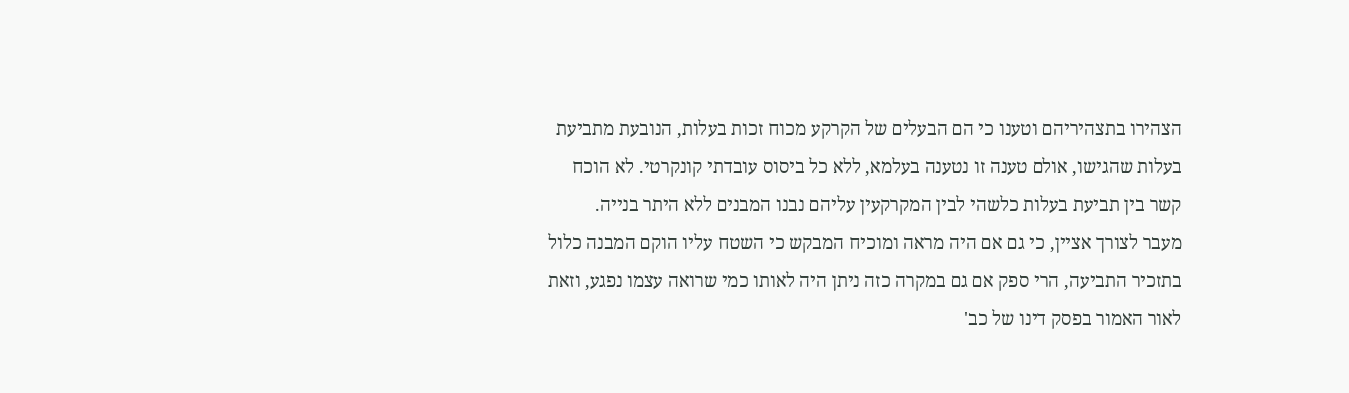הצהירו בתצהיריהם וטענו כי הם הבעלים של הקרקע מכוח זכות בעלות, הנובעת מתביעת בעלות שהגישו, אולם טענה זו נטענה בעלמא, ללא כל ביסוס עובדתי קונקרטי. לא הוכח קשר בין תביעת בעלות כלשהי לבין המקרקעין עליהם נבנו המבנים ללא היתר בנייה.
מעבר לצורך אציין, כי גם אם היה מראה ומוכיח המבקש כי השטח עליו הוקם המבנה כלול בתזכיר התביעה, הרי ספק אם גם במקרה כזה ניתן היה לאותו כמי שרואה עצמו נפגע, וזאת לאור האמור בפסק דינו של כב'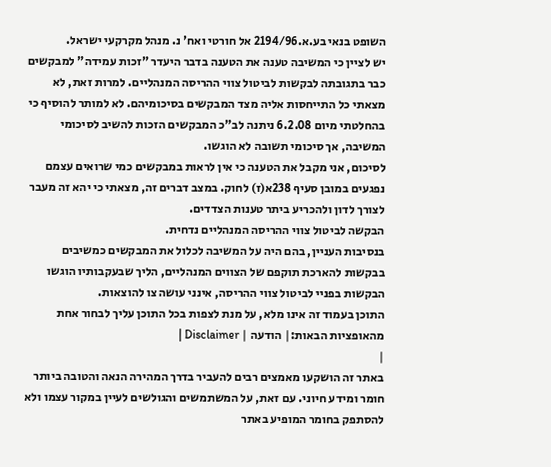השופט בנאי בע.א.2194/96 אל חורטי ואח' נ. מנהל מקרקעי ישראל.
יש לציין כי המשיבה טענה את הטענה בדבר היעדר "זכות עמידה" למבקשים כבר בתגובתה לבקשות לביטול צווי ההריסה המנהליים. למרות זאת, לא מצאתי כל התייחסות אליה מצד המבקשים בסיכומיהם. לא למותר להוסיף כי בהחלטתי מיום 6.2.08 ניתנה לב"כ המבקשים הזכות להשיב לסיכומי המשיבה, אך סיכומי תשובה לא הוגשו.
לסיכום, אני מקבל את הטענה כי אין לראות במבקשים כמי שרואים עצמם נפגעים במובן סעיף 238א(ז) לחוק. במצב דברים זה, מצאתי כי יהא זה מעבר לצורך לדון ולהכריע ביתר טענות הצדדים.
הבקשה לביטול צווי ההריסה המנהליים נדחית.
בנסיבות העניין, בהם היה על המשיבה לכלול את המבקשים כמשיבים בבקשות להארכת תוקפם של הצווים המנהליים, הליך שבעקבותיו הוגשו הבקשות בפניי לביטול צווי ההריסה, אינני עושה צו להוצאות.
התוכן בעמוד זה אינו מלא, על מנת לצפות בכל התוכן עליך לבחור אחת מהאופציות הבאות:| הודעה | Disclaimer |
|
באתר זה הושקעו מאמצים רבים להעביר בדרך המהירה הנאה והטובה ביותר חומר ומידע חיוני. עם זאת, על המשתמשים והגולשים לעיין במקור עצמו ולא להסתפק בחומר המופיע באתר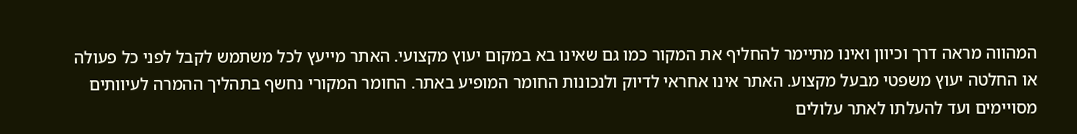המהווה מראה דרך וכיוון ואינו מתיימר להחליף את המקור כמו גם שאינו בא במקום יעוץ מקצועי. האתר מייעץ לכל משתמש לקבל לפני כל פעולה או החלטה יעוץ משפטי מבעל מקצוע. האתר אינו אחראי לדיוק ולנכונות החומר המופיע באתר. החומר המקורי נחשף בתהליך ההמרה לעיוותים מסויימים ועד להעלתו לאתר עלולים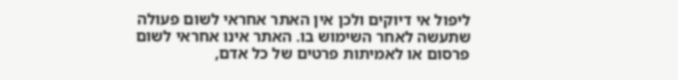ליפול אי דיוקים ולכן אין האתר אחראי לשום פעולה שתעשה לאחר השימוש בו. האתר אינו אחראי לשום פרסום או לאמיתות פרטים של כל אדם,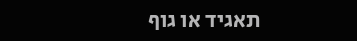תאגיד או גוף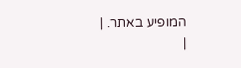המופיע באתר. |
|